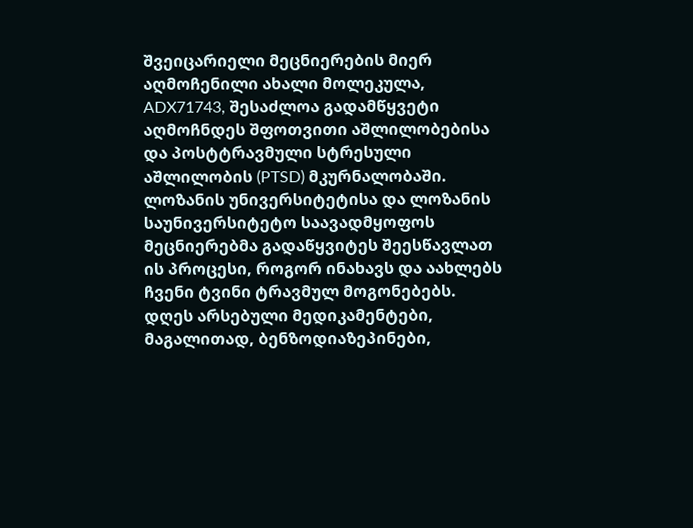შვეიცარიელი მეცნიერების მიერ აღმოჩენილი ახალი მოლეკულა, ADX71743, შესაძლოა გადამწყვეტი აღმოჩნდეს შფოთვითი აშლილობებისა და პოსტტრავმული სტრესული აშლილობის (PTSD) მკურნალობაში. ლოზანის უნივერსიტეტისა და ლოზანის საუნივერსიტეტო საავადმყოფოს მეცნიერებმა გადაწყვიტეს შეესწავლათ ის პროცესი, როგორ ინახავს და აახლებს ჩვენი ტვინი ტრავმულ მოგონებებს.
დღეს არსებული მედიკამენტები, მაგალითად, ბენზოდიაზეპინები,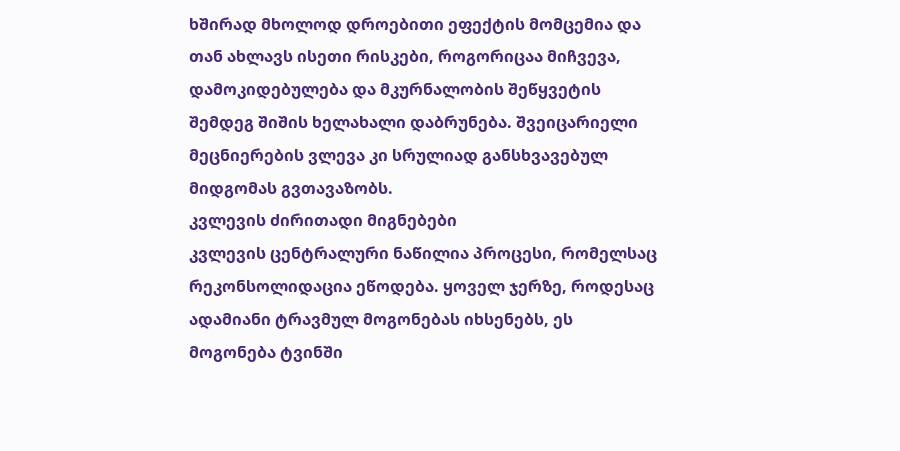ხშირად მხოლოდ დროებითი ეფექტის მომცემია და თან ახლავს ისეთი რისკები, როგორიცაა მიჩვევა, დამოკიდებულება და მკურნალობის შეწყვეტის შემდეგ შიშის ხელახალი დაბრუნება. შვეიცარიელი მეცნიერების ვლევა კი სრულიად განსხვავებულ მიდგომას გვთავაზობს.
კვლევის ძირითადი მიგნებები
კვლევის ცენტრალური ნაწილია პროცესი, რომელსაც რეკონსოლიდაცია ეწოდება. ყოველ ჯერზე, როდესაც ადამიანი ტრავმულ მოგონებას იხსენებს, ეს მოგონება ტვინში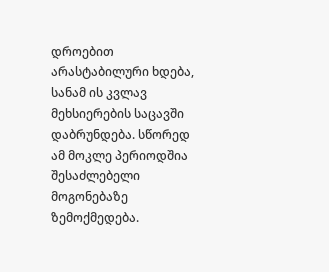დროებით არასტაბილური ხდება, სანამ ის კვლავ მეხსიერების საცავში დაბრუნდება. სწორედ ამ მოკლე პერიოდშია შესაძლებელი მოგონებაზე ზემოქმედება.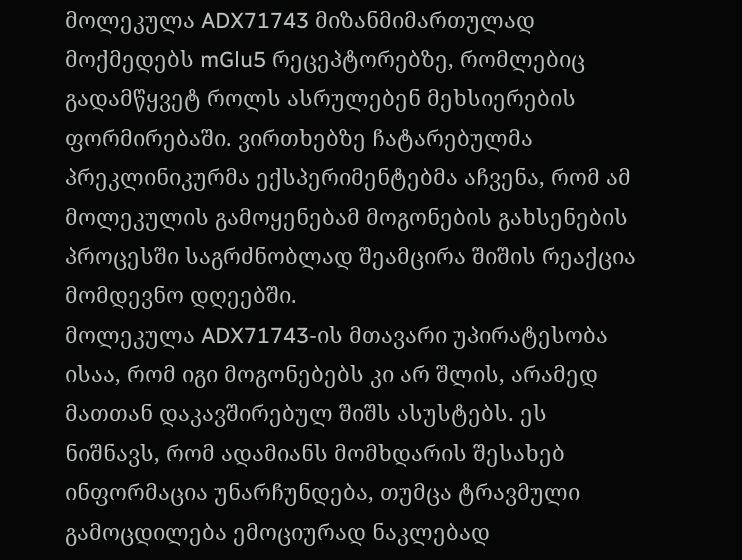მოლეკულა ADX71743 მიზანმიმართულად მოქმედებს mGlu5 რეცეპტორებზე, რომლებიც გადამწყვეტ როლს ასრულებენ მეხსიერების ფორმირებაში. ვირთხებზე ჩატარებულმა პრეკლინიკურმა ექსპერიმენტებმა აჩვენა, რომ ამ მოლეკულის გამოყენებამ მოგონების გახსენების პროცესში საგრძნობლად შეამცირა შიშის რეაქცია მომდევნო დღეებში.
მოლეკულა ADX71743-ის მთავარი უპირატესობა ისაა, რომ იგი მოგონებებს კი არ შლის, არამედ მათთან დაკავშირებულ შიშს ასუსტებს. ეს ნიშნავს, რომ ადამიანს მომხდარის შესახებ ინფორმაცია უნარჩუნდება, თუმცა ტრავმული გამოცდილება ემოციურად ნაკლებად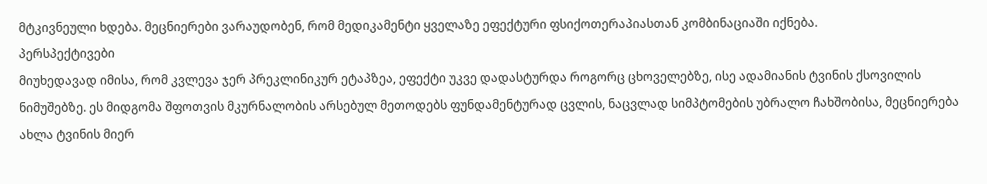მტკივნეული ხდება. მეცნიერები ვარაუდობენ, რომ მედიკამენტი ყველაზე ეფექტური ფსიქოთერაპიასთან კომბინაციაში იქნება.
პერსპექტივები
მიუხედავად იმისა, რომ კვლევა ჯერ პრეკლინიკურ ეტაპზეა, ეფექტი უკვე დადასტურდა როგორც ცხოველებზე, ისე ადამიანის ტვინის ქსოვილის ნიმუშებზე. ეს მიდგომა შფოთვის მკურნალობის არსებულ მეთოდებს ფუნდამენტურად ცვლის, ნაცვლად სიმპტომების უბრალო ჩახშობისა, მეცნიერება ახლა ტვინის მიერ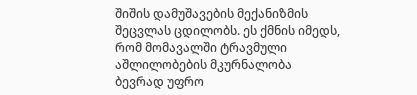შიშის დამუშავების მექანიზმის შეცვლას ცდილობს. ეს ქმნის იმედს, რომ მომავალში ტრავმული აშლილობების მკურნალობა ბევრად უფრო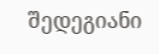შედეგიანი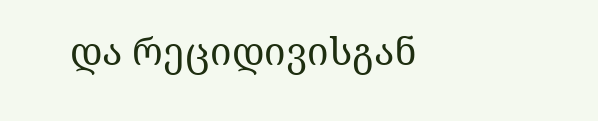და რეციდივისგან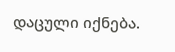დაცული იქნება.